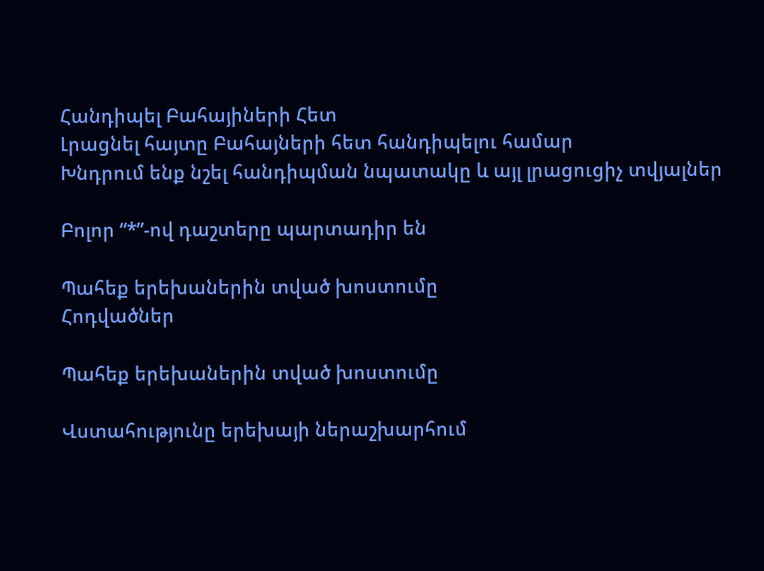Հանդիպել Բահայիների Հետ
Լրացնել հայտը Բահայների հետ հանդիպելու համար
Խնդրում ենք նշել հանդիպման նպատակը և այլ լրացուցիչ տվյալներ

Բոլոր “*”-ով դաշտերը պարտադիր են

Պահեք երեխաներին տված խոստումը
Հոդվածներ

Պահեք երեխաներին տված խոստումը

Վստահությունը երեխայի ներաշխարհում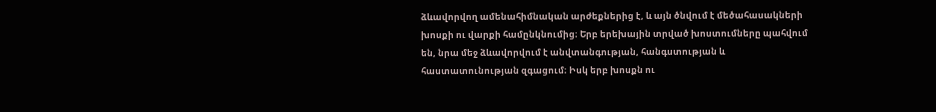ձևավորվող ամենահիմնական արժեքներից է, և այն ծնվում է մեծահասակների խոսքի ու վարքի համընկնումից։ Երբ երեխային տրված խոստումները պահվում են, նրա մեջ ձևավորվում է անվտանգության, հանգստության և հաստատունության զգացում։ Իսկ երբ խոսքն ու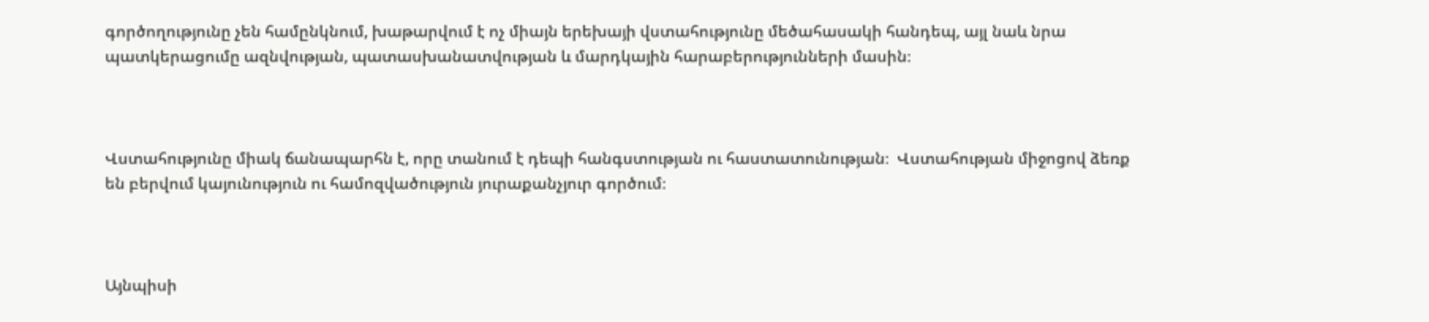գործողությունը չեն համընկնում, խաթարվում է ոչ միայն երեխայի վստահությունը մեծահասակի հանդեպ, այլ նաև նրա պատկերացումը ազնվության, պատասխանատվության և մարդկային հարաբերությունների մասին։



Վստահությունը միակ ճանապարհն է, որը տանում է դեպի հանգստության ու հաստատունության։  Վստահության միջոցով ձեռք են բերվում կայունություն ու համոզվածություն յուրաքանչյուր գործում։



Այնպիսի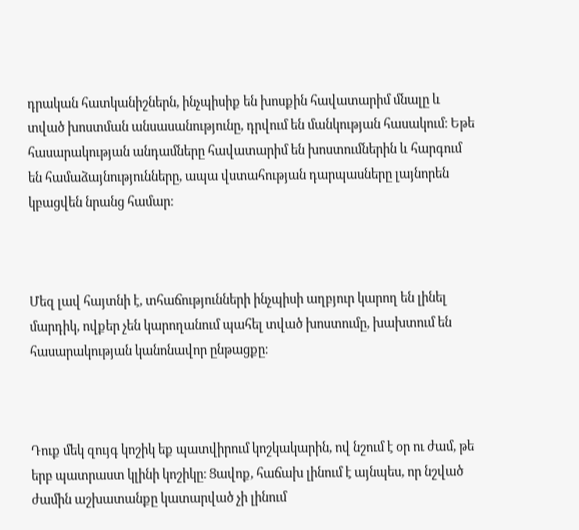դրական հատկանիշներն, ինչպիսիք են խոսքին հավատարիմ մնալը և տված խոստման անսասանությունը, դրվում են մանկության հասակում։ Եթե հասարակության անդամները հավատարիմ են խոստումներին և հարգում են համաձայնությունները, ապա վստահության դարպասները լայնորեն կբացվեն նրանց համար։



Մեզ լավ հայտնի է, տհաճությունների ինչպիսի աղբյուր կարող են լինել մարդիկ, ովքեր չեն կարողանում պահել տված խոստումը, խախտում են հասարակության կանոնավոր ընթացքը։



Դուք մեկ զույգ կոշիկ եք պատվիրում կոշկակարին, ով նշում է օր ու ժամ, թե երբ պատրաստ կլինի կոշիկը։ Ցավոք, հաճախ լինում է այնպես, որ նշված ժամին աշխատանքը կատարված չի լինում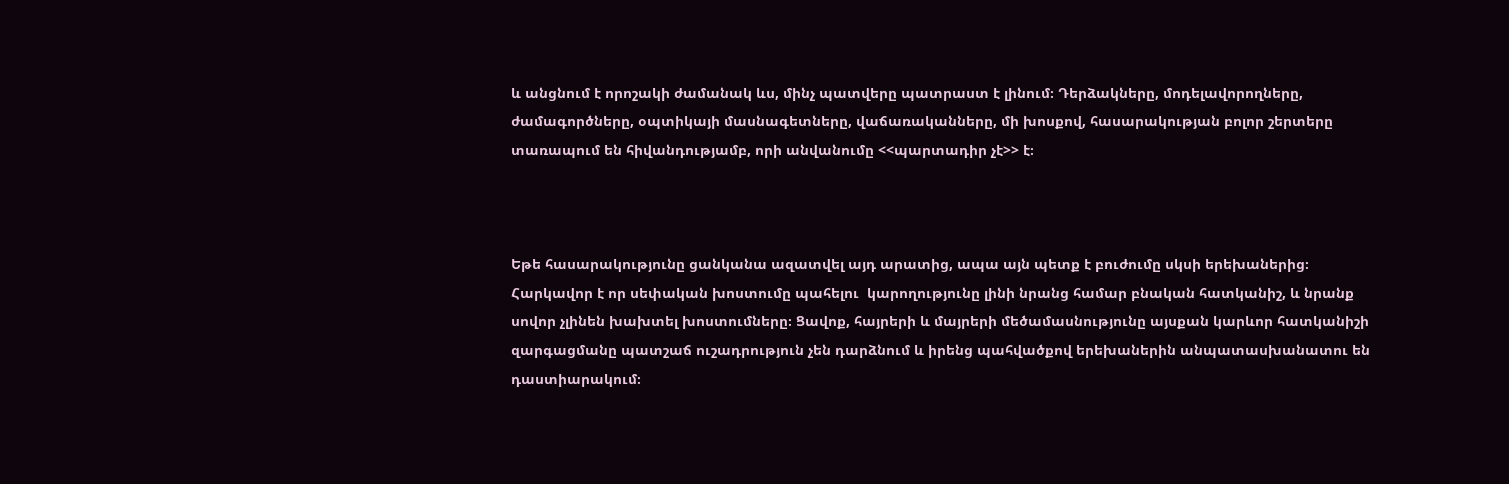և անցնում է որոշակի ժամանակ ևս, մինչ պատվերը պատրաստ է լինում։ Դերձակները, մոդելավորողները, ժամագործները, օպտիկայի մասնագետները, վաճառականները, մի խոսքով, հասարակության բոլոր շերտերը տառապում են հիվանդությամբ, որի անվանումը <<պարտադիր չէ>> է։



Եթե հասարակությունը ցանկանա ազատվել այդ արատից, ապա այն պետք է բուժումը սկսի երեխաներից։ Հարկավոր է որ սեփական խոստումը պահելու  կարողությունը լինի նրանց համար բնական հատկանիշ, և նրանք սովոր չլինեն խախտել խոստումները։ Ցավոք, հայրերի և մայրերի մեծամասնությունը այսքան կարևոր հատկանիշի զարգացմանը պատշաճ ուշադրություն չեն դարձնում և իրենց պահվածքով երեխաներին անպատասխանատու են դաստիարակում։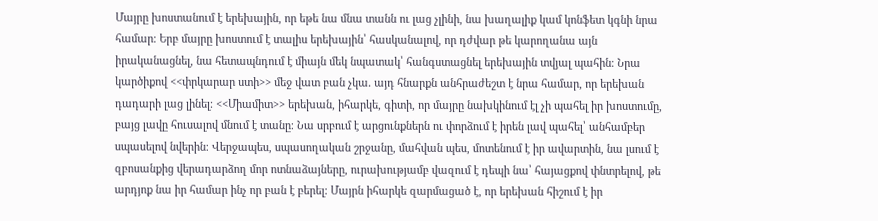Մայրը խոստանում է երեխային, որ եթե նա մնա տանն ու լաց չլինի, նա խաղալիք կամ կոնֆետ կգնի նրա համար։ Երբ մայրը խոստում է տալիս երեխային՝ հասկանալով, որ դժվար թե կարողանա այն իրականացնել, նա հետապնդում է միայն մեկ նպատակ՝ հանգստացնել երեխային տվյալ պահին։ Նրա կարծիքով <<փրկարար ստի>> մեջ վատ բան չկա․ այդ հնարքն անհրաժեշտ է նրա համար, որ երեխան դադարի լաց լինել։ <<Միամիտ>> երեխան, իհարկե, գիտի, որ մայրը նախկինում էլ չի պահել իր խոստումը, բայց լավը հուսալով մնում է տանը։ Նա սրբում է արցունքներն ու փորձում է իրեն լավ պահել՝ անհամբեր սպասելով նվերին։ Վերջապես, սպասողական շրջանը, մահվան պես, մոտենում է իր ավարտին, նա լսում է զբոսանքից վերադարձող մոր ոտնաձայները, ուրախությամբ վազում է դեպի նա՝ հայացքով փնտրելով, թե արդյոք նա իր համար ինչ որ բան է բերել։ Մայրն իհարկե զարմացած է, որ երեխան հիշում է իր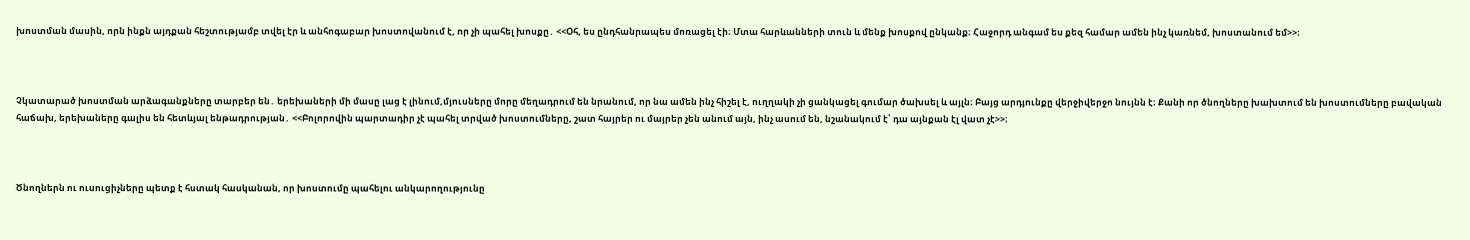խոստման մասին, որն ինքն այդքան հեշտությամբ տվել էր և անհոգաբար խոստովանում է, որ չի պահել խոսքը․ <<Օհ, ես ընդհանրապես մոռացել էի։ Մտա հարևանների տուն և մենք խոսքով ընկանք։ Հաջորդ անգամ ես քեզ համար ամեն ինչ կառնեմ, խոստանում եմ>>։



Չկատարած խոստման արձագանքները տարբեր են․ երեխաների մի մասը լաց է լինում,մյուսները մորը մեղադրում են նրանում, որ նա ամեն ինչ հիշել է, ուղղակի չի ցանկացել գումար ծախսել և այլն։ Բայց արդյունքը վերջիվերջո նույնն է։ Քանի որ ծնողները խախտում են խոստումները բավական հաճախ, երեխաները գալիս են հետևյալ ենթադրության․ <<Բոլորովին պարտադիր չէ պահել տրված խոստումները, շատ հայրեր ու մայրեր չեն անում այն, ինչ ասում են, նշանակում է՝ դա այնքան էլ վատ չէ>>։



Ծնողներն ու ուսուցիչները պետք է հստակ հասկանան, որ խոստումը պահելու անկարողությունը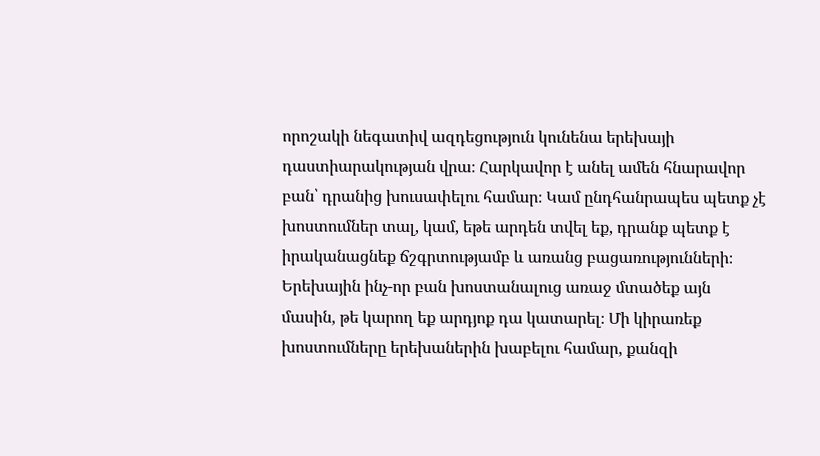որոշակի նեգատիվ ազդեցություն կունենա երեխայի դաստիարակության վրա։ Հարկավոր է անել ամեն հնարավոր բան՝ դրանից խուսափելու համար։ Կամ ընդհանրապես պետք չէ խոստումներ տալ, կամ, եթե արդեն տվել եք, դրանք պետք է իրականացնեք ճշգրտությամբ և առանց բացառությունների։ Երեխային ինչ-որ բան խոստանալուց առաջ մտածեք այն մասին, թե կարող եք արդյոք դա կատարել։ Մի կիրառեք խոստումները երեխաներին խաբելու համար, քանզի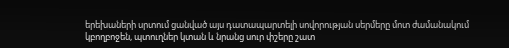երեխաների սրտում ցանված այս դատապարտելի սովորության սերմերը մոտ ժամանակում կբողբոջեն, պտուղներ կտան և նրանց սուր փշերը շատ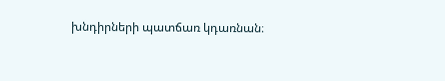խնդիրների պատճառ կդառնան։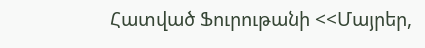Հատված Ֆուրութանի <<Մայրեր,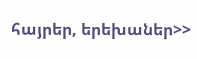հայրեր, երեխաներ>>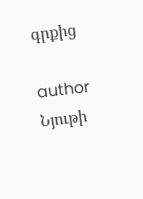գրքից

author
Նյութի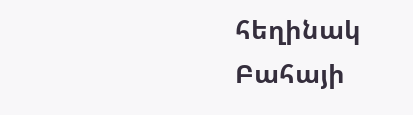հեղինակ
Բահայի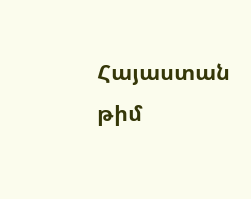Հայաստան թիմ